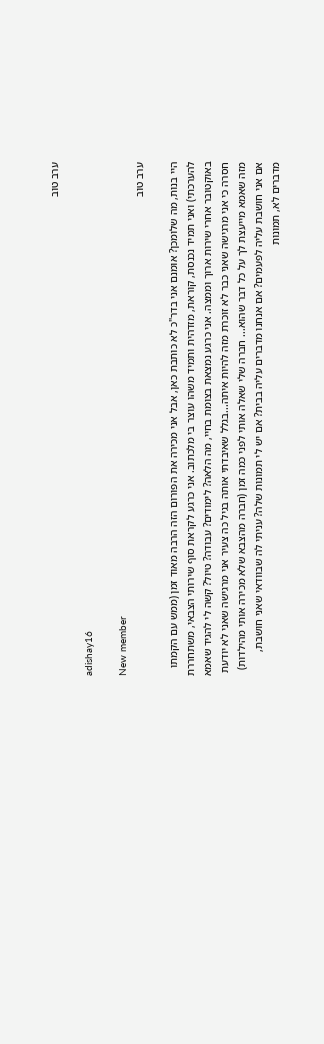ערב טוב

adishay16

New member
ערב טוב

היי בנות, מה שלומכן? אומנם אני בדר"כ לא כותבת כאן, אבל אני מכירה את הפורום הזה הרבה מאוד זמן (ממש עם הקמתו להערכתי) ואני תמיד נכנסת, קוראת, מזדהית ותמיד משהו עוצר בי מלכתוב. אני כרגע לקראת סוף שירותי הצבאי, משתחררת באוקטובר אחרי שירות ארוך וממצה. אני כרגע נמצאת בצומת בחיי, מה הלאה? לימודים? עבודה? טיול? קשה לי להגיד שאמא חסרה כי אני מרגישה שאני כבר לא זוכרת מזה להיות איתה...בגלל שאיבדתי אותה בגיל כה צעיר אני מרגישה שאני לא יודעת מזה שאמא מייעצת לך על כל דבר שהוא... חברה שלי שאלה אותי לפני כמה זמן (חברה מהצבא שלא מכירה אותי מהילדות) אם אני חושבת עליה לפעמים? אם אנחנו מדברים עליה בבית? אם יש לי תמונות שלה? עניתי לה שבוודאי שאני חושבת, מדברים לא, תמונות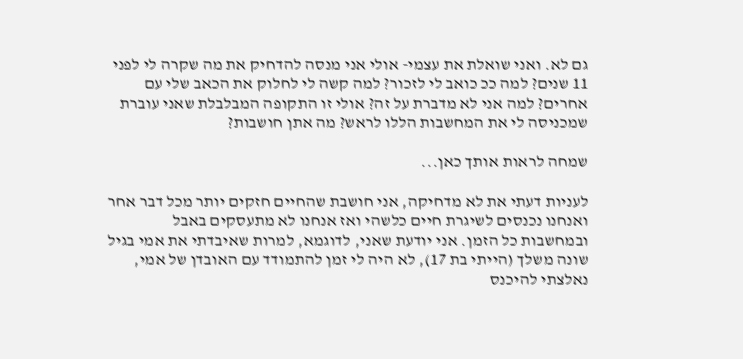גם לא. ואני שואלת את עצמי- אולי אני מנסה להדחיק את מה שקרה לי לפני 11 שנים? למה ככ כואב לי לזכור? למה קשה לי לחלוק את הכאב שלי עם אחרים? למה אני לא מדברת על זה? אולי זו התקופה המבלבלת שאני עוברת שמכניסה לי את המחשבות הללו לראש? מה אתן חושבות?

שמחה לראות אותך כאן...

לעניות דעתי את לא מדחיקה, אני חושבת שהחיים חזקים יותר מכל דבר אחר ואנחנו נכנסים לשיגרת חיים כלשהי ואז אנחנו לא מתעסקים באבל ובמחשבות כל הזמן. אני יודעת שאני, לדוגמא, למרות שאיבדתי את אמי בגיל שונה משלך (הייתי בת 17), לא היה לי זמן להתמודד עם האובדן של אמי, נאלצתי להיכנס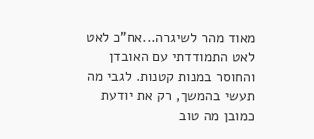מאוד מהר לשיגרה...אח"כ לאט לאט התמודדתי עם האובדן והחוסר במנות קטנות. לגבי מה תעשי בהמשך, רק את יודעת כמובן מה טוב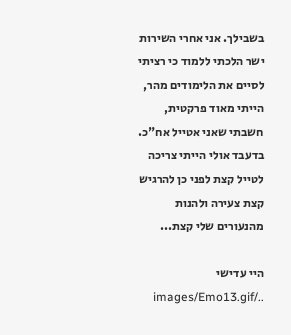בשבילך. אני אחרי השירות ישר הלכתי ללמוד כי רציתי לסיים את הלימודים מהר, הייתי מאוד פרקטית, חשבתי שאני אטייל אח"כ. בדעבד אולי הייתי צריכה לטייל קצת לפני כן להרגיש קצת צעירה ולהנות מהנעורים שלי קצת...

היי עדישי ../images/Emo13.gif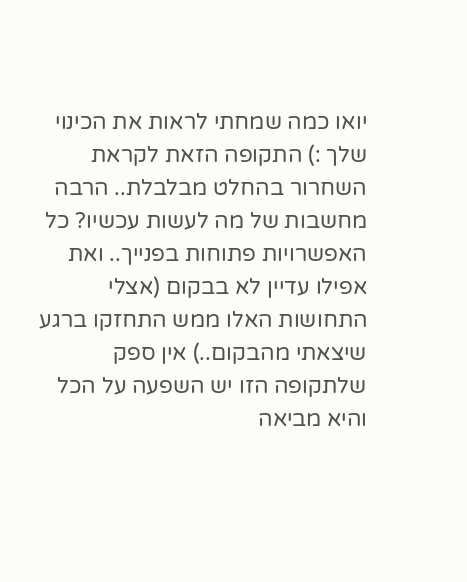יואו כמה שמחתי לראות את הכינוי שלך :) התקופה הזאת לקראת השחרור בהחלט מבלבלת.. הרבה מחשבות של מה לעשות עכשיו? כל האפשרויות פתוחות בפנייך.. ואת אפילו עדיין לא בבקום (אצלי התחושות האלו ממש התחזקו ברגע שיצאתי מהבקום..) אין ספק שלתקופה הזו יש השפעה על הכל והיא מביאה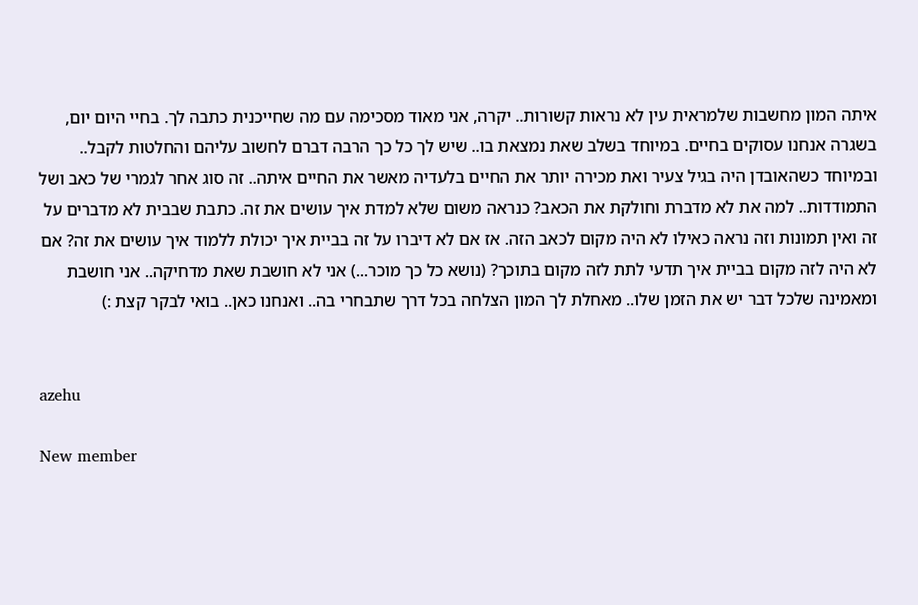איתה המון מחשבות שלמראית עין לא נראות קשורות.. יקרה, אני מאוד מסכימה עם מה שחייכנית כתבה לך. בחיי היום יום, בשגרה אנחנו עסוקים בחיים. במיוחד בשלב שאת נמצאת בו.. שיש לך כל כך הרבה דברם לחשוב עליהם והחלטות לקבל.. ובמיוחד כשהאובדן היה בגיל צעיר ואת מכירה יותר את החיים בלעדיה מאשר את החיים איתה.. זה סוג אחר לגמרי של כאב ושל התמודדות.. למה את לא מדברת וחולקת את הכאב? כנראה משום שלא למדת איך עושים את זה. כתבת שבבית לא מדברים על זה ואין תמונות וזה נראה כאילו לא היה מקום לכאב הזה. אז אם לא דיברו על זה בביית איך יכולת ללמוד איך עושים את זה? אם לא היה לזה מקום בביית איך תדעי לתת לזה מקום בתוכך? (נושא כל כך מוכר...) אני לא חושבת שאת מדחיקה.. אני חושבת ומאמינה שלכל דבר יש את הזמן שלו.. מאחלת לך המון הצלחה בכל דרך שתבחרי בה.. ואנחנו כאן.. בואי לבקר קצת :)


azehu

New member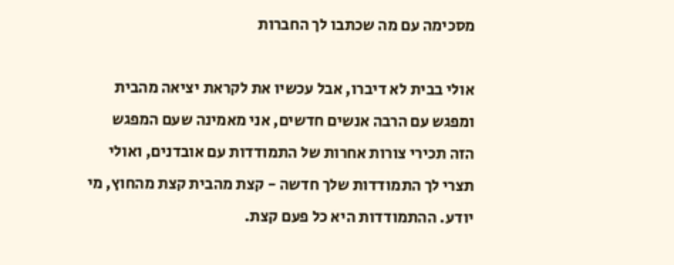מסכימה עם מה שכתבו לך החברות

אולי בבית לא דיברו, אבל עכשיו את לקראת יציאה מהבית ומפגש עם הרבה אנשים חדשים, אני מאמינה שעם המפגש הזה תכירי צורות אחרות של התמודדות עם אובדנים, ואולי תצרי לך התמודדות שלך חדשה - קצת מהבית קצת מהחוץ, מי יודע. ההתמודדות היא כל פעם קצת.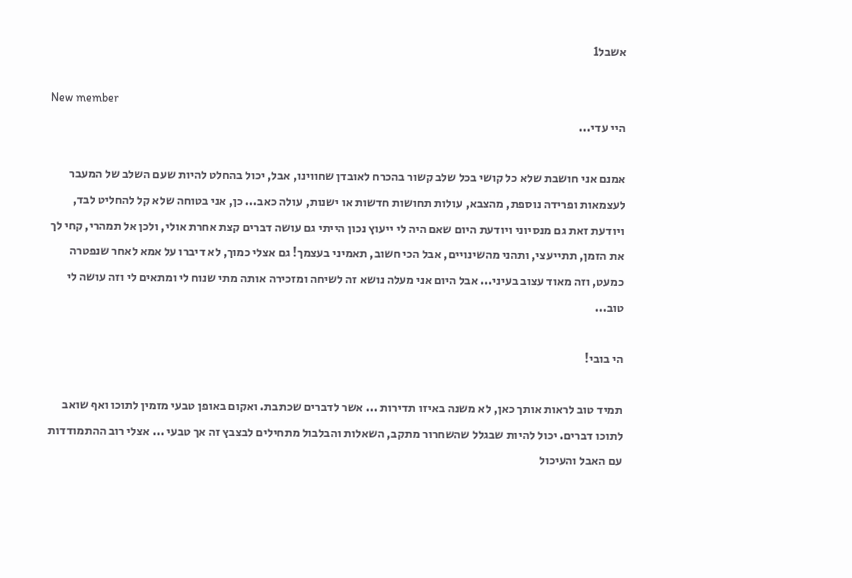אשבל1

New member
היי עדי...

אמנם אני חושבת שלא כל קושי בכל שלב קשור בהכרח לאובדן שחווינו, אבל, יכול בהחלט להיות שעם השלב של המעבר לעצמאות ופרידה נוספת, מהצבא, עולות תחושות חדשות או ישנות, עולה כאב... כן, אני בטוחה שלא קל להחליט לבד, ויודעת זאת גם מנסיוני ויודעת היום שאם היה לי ייעוץ נכון הייתי גם עושה דברים קצת אחרת אולי, ולכן אל תמהרי, קחי לך את הזמן, תתייעצי, ותהני מהשינויים, אבל הכי חשוב, תאמיני בעצמך! גם אצלי כמוך, לא דיברו על אמא לאחר שנפטרה כמעט, וזה מאוד עצוב בעיני... אבל היום אני מעלה נושא זה לשיחה ומזכירה אותה מתי שנוח לי ומתאים לי וזה עושה לי טוב...

הי בובי!

תמיד טוב לראות אותך כאן, לא משנה באיזו תדירות ... אשר לדברים שכתבת. ואקום באופן טבעי מזמין לתוכו ואף שואב לתוכו דברים. יכול להיות שבגלל שהשחרור מתקב, השאלות והבלבול מתחילים לבצבץ זה אך טבעי ... אצלי רוב ההתמודדות עם האבל והעיכול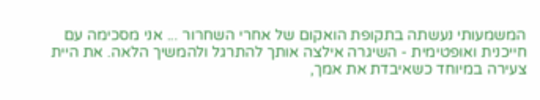המשמעותי נעשתה בתקופת הואקום של אחרי השחרור ... אני מסכימה עם חייכנית ואופטימית - השיגרה אילצה אותך להתרגל ולהמשיך הלאה. את היית צעירה במיוחד כשאיבדת את אמך,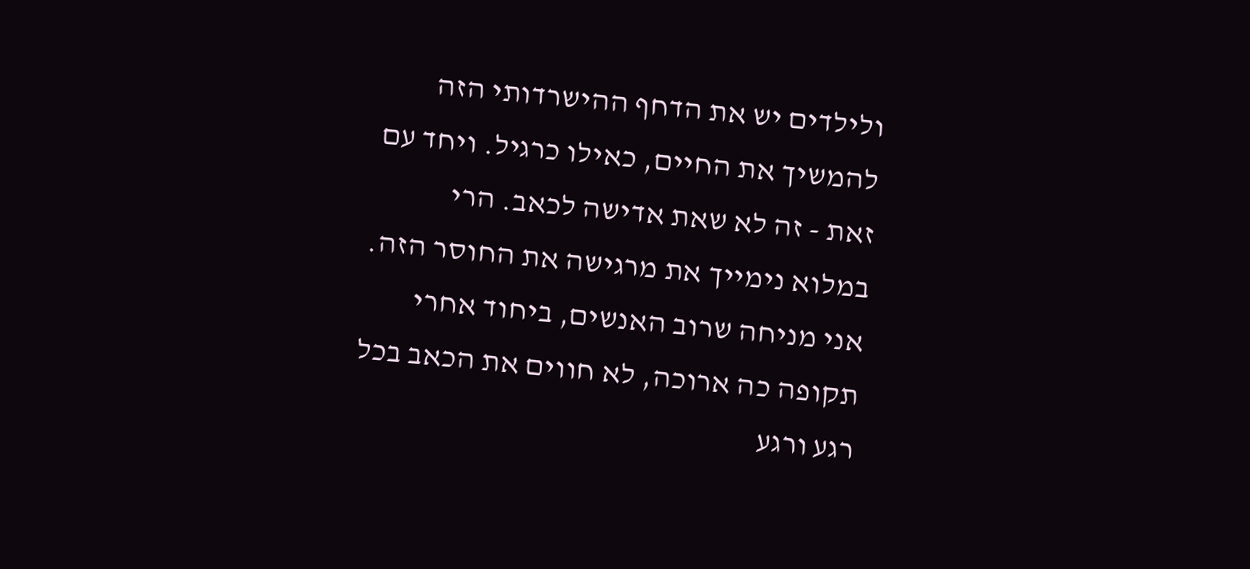ולילדים יש את הדחף ההישרדותי הזה להמשיך את החיים, כאילו כרגיל. ויחד עם זאת - זה לא שאת אדישה לכאב. הרי במלוא נימייך את מרגישה את החוסר הזה. אני מניחה שרוב האנשים, ביחוד אחרי תקופה כה ארוכה, לא חווים את הכאב בכל רגע ורגע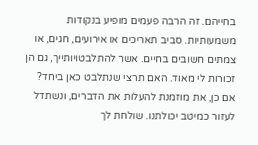בחייהם. זה הרבה פעמים מופיע בנקודות משמעותיות. סביב תאריכים או אירועים, חגים, או צמתים חשובים בחיים. אשר להתלבטויותייך, גם הן זכורות לי מאוד. האם תרצי שנתלבט כאן ביחד? אם כן, את מוזמנת להעלות את הדברים, ונשתדל לעזור כמיטב יכולתנו. שולחת לך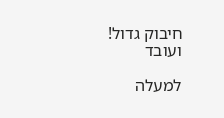חיבוק גדול!
ועובד

למעלה